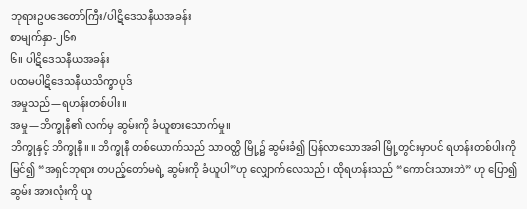ဘုရားဥပဒေတော်ကြီး/ပါဋိဒေသနီယအခန်း
စာမျက်နှာ-၂၆၈
၆။ ပါဋိဒေသနီယအခန်း
ပထမပါဋိဒေသနီယသိက္ခာပုဒ်
အမှုသည်—ရဟန်းတစ်ပါး။
အမှု—ဘိက္ခုနီ၏ လက်မှ ဆွမ်းကို ခံယူစားသောက်မှု။
ဘိက္ခုနှင့် ဘိက္ခုနီ။ ။ ဘိက္ခုနီ တစ်ယောက်သည် သာဝတ္ထိ မြို့၌ ဆွမ်းခံ၍ ပြန်လာသောအခါ မြို့တွင်းမှာပင် ရဟန်းတစ်ပါးကိုမြင်၍ “အရှင်ဘုရား တပည့်တော်မရဲ့ ဆွမ်းကို ခံယူပါ”ဟု လျှောက်လေသည်၊ ထိုရဟန်းသည် “ကောင်းသားဘဲ” ဟု ပြော၍ဆွမ်း အားလုံးကို ယူ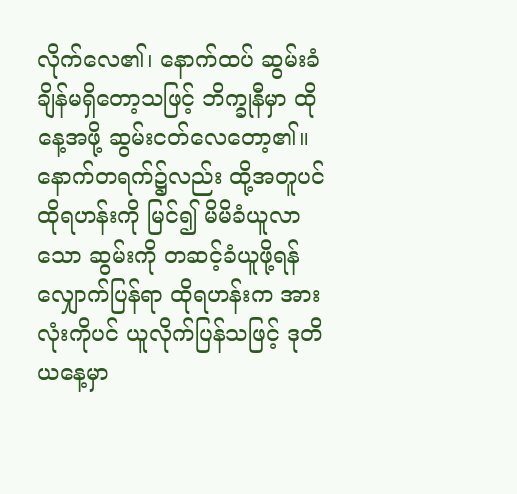လိုက်လေ၏၊ နောက်ထပ် ဆွမ်းခံချိန်မရှိတော့သဖြင့် ဘိက္ခုနီမှာ ထိုနေ့အဖို့ ဆွမ်းငတ်လေတော့၏။
နောက်တရက်၌လည်း ထို့အတူပင် ထိုရဟန်းကို မြင်၍ မိမိခံယူလာသော ဆွမ်းကို တဆင့်ခံယူဖို့ရန် လျှောက်ပြန်ရာ ထိုရဟန်းက အားလုံးကိုပင် ယူလိုက်ပြန်သဖြင့် ဒုတိယနေ့မှာ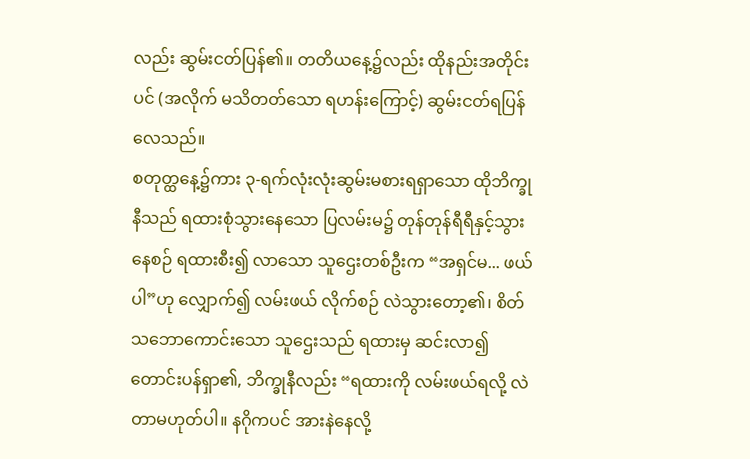လည်း ဆွမ်းငတ်ပြန်၏။ တတိယနေ့၌လည်း ထိုနည်းအတိုင်းပင် (အလိုက် မသိတတ်သော ရဟန်းကြောင့်) ဆွမ်းငတ်ရပြန်လေသည်။
စတုတ္ထနေ့၌ကား ၃-ရက်လုံးလုံးဆွမ်းမစားရရှာသော ထိုဘိက္ခုနီသည် ရထားစုံသွားနေသော ပြလမ်းမ၌ တုန်တုန်ရီရီနှင့်သွားနေစဉ် ရထားစီး၍ လာသော သူဌေးတစ်ဦးက “အရှင်မ... ဖယ်ပါ”ဟု လျှောက်၍ လမ်းဖယ် လိုက်စဉ် လဲသွားတော့၏၊ စိတ်သဘောကောင်းသော သူဌေးသည် ရထားမှ ဆင်းလာ၍ တောင်းပန်ရှာ၏, ဘိက္ခုနီလည်း “ရထားကို လမ်းဖယ်ရလို့ လဲတာမဟုတ်ပါ။ နဂိုကပင် အားနဲနေလို့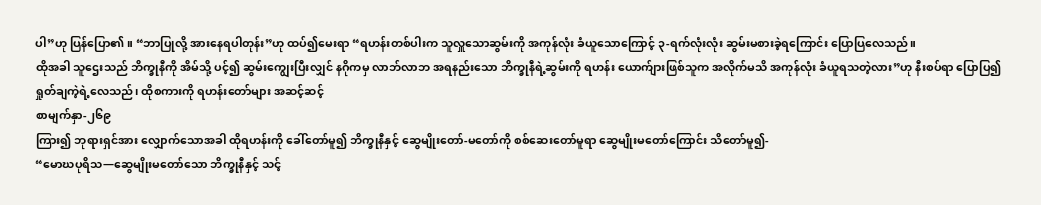ပါ”ဟု ပြန်ပြော၏။ “ဘာပြုလို့ အားနေရပါတုန်း”ဟု ထပ်၍မေးရာ “ရဟန်းတစ်ပါးက သူလှူသောဆွမ်းကို အကုန်လုံး ခံယူသောကြောင့် ၃-ရက်လုံးလုံး ဆွမ်းမစားခဲ့ရကြောင်း ပြောပြလေသည်။
ထိုအခါ သူဌေးသည် ဘိက္ခုနီကို အိမ်သို့ ပင့်၍ ဆွမ်းကျွေးပြီးလျှင် နဂိုကမှ လာဘ်လာဘ အရနည်းသော ဘိက္ခုနီရဲ့ဆွမ်းကို ရဟန်း ယောက်ျားဖြစ်သူက အလိုက်မသိ အကုန်လုံး ခံယူရသတဲ့လား”ဟု နီးစပ်ရာ ပြောပြ၍ ရှုတ်ချကဲ့ရဲ့လေသည်၊ ထိုစကားကို ရဟန်းတော်များ အဆင့်ဆင့်
စာမျက်နှာ-၂၆၉
ကြား၍ ဘုရားရှင်အား လျှောက်သောအခါ ထိုရဟန်းကို ခေါ်တော်မူ၍ ဘိက္ခုနီနှင့် ဆွေမျိုးတော်-မတော်ကို စစ်ဆေးတော်မူရာ ဆွေမျိုးမတော်ကြောင်း သိတော်မူ၍-
“မောဃပုရိသ—ဆွေမျိုးမတော်သော ဘိက္ခုနီနှင့် သင့်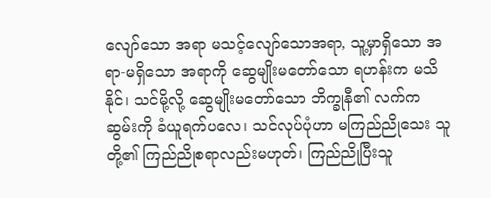လျော်သော အရာ မသင့်လျော်သောအရာ, သူ့မှာရှိသော အရာ-မရှိသော အရာကို ဆွေမျိုးမတော်သော ရဟန်းက မသိနိုင်၊ သင်မို့လို့ ဆွေမျိုးမတော်သော ဘိက္ခုနီ၏ လက်က ဆွမ်းကို ခံယူရက်ပလေ၊ သင်လုပ်ပုံဟာ မကြည်ညိုသေး သူတို့၏ ကြည်ညိုစရာလည်းမဟုတ်၊ ကြည်ညိုပြီးသူ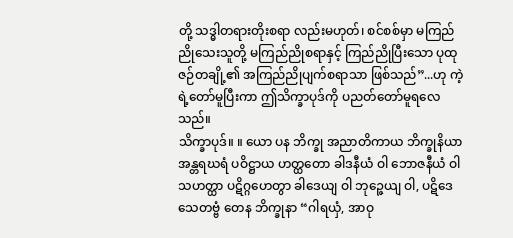တို့ သဒ္ဓါတရားတိုးစရာ လည်းမဟုတ်၊ စင်စစ်မှာ မကြည်ညိုသေးသူတို့ မကြည်ညိုစရာနှင့် ကြည်ညိုပြီးသော ပုထုဇဉ်တချို့၏ အကြည်ညိုပျက်စရာသာ ဖြစ်သည်”...ဟု ကဲ့ရဲ့တော်မူပြီးကာ ဤသိက္ခာပုဒ်ကို ပညတ်တော်မူရလေသည်။
သိက္ခာပုဒ်။ ။ ယော ပန ဘိက္ခု အညာတိကာယ ဘိက္ခုနိယာ အန္တရဃရံ ပဝိဋ္ဌာယ ဟတ္ထတော ခါဒနီယံ ဝါ ဘောဇနီယံ ဝါ သဟတ္ထာ ပဋိဂ္ဂဟေတွာ ခါဒေယျ ဝါ ဘုဉ္ဇေယျ ဝါ, ပဋိဒေသေတဗ္ဗံ တေန ဘိက္ခုနာ “ဂါရယှံ, အာဝု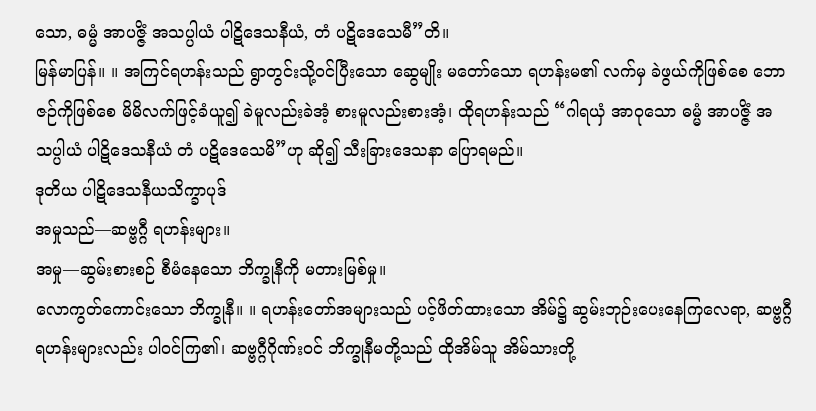သော, ဓမ္မံ အာပဇ္ဇိံ အသပ္ပါယံ ပါဋိဒေသနီယံ, တံ ပဋိဒေသေမီ”တိ။
မြန်မာပြန်။ ။ အကြင်ရဟန်းသည် ရွာတွင်းသို့ဝင်ပြီးသော ဆွေမျိုး မတော်သော ရဟန်းမ၏ လက်မှ ခဲဖွယ်ကိုဖြစ်စေ ဘောဇဉ်ကိုဖြစ်စေ မိမိလက်ဖြင့်ခံယူ၍ ခဲမူလည်းခဲအံ့ စားမူလည်းစားအံ့၊ ထိုရဟန်းသည် “ဂါရယှံ အာဝုသော ဓမ္မံ အာပဇ္ဇိံ အသပ္ပါယံ ပါဋိဒေသနီယံ တံ ပဋိဒေသေမိ”ဟု ဆို၍ သီးခြားဒေသနာ ပြောရမည်။
ဒုတိယ ပါဋိဒေသနီယသိက္ခာပုဒ်
အမှုသည်—ဆဗ္ဗဂ္ဂီ ရဟန်းများ။
အမှု—ဆွမ်းစားစဉ် စီမံနေသော ဘိက္ခုနီကို မတားမြစ်မှု။
လောကွတ်ကောင်းသော ဘိက္ခုနီ။ ။ ရဟန်းတော်အများသည် ပင့်ဖိတ်ထားသော အိမ်၌ ဆွမ်းဘုဉ်းပေးနေကြလေရာ, ဆဗ္ဗဂ္ဂီရဟန်းများလည်း ပါဝင်ကြ၏၊ ဆဗ္ဗဂ္ဂီဂိုဏ်းဝင် ဘိက္ခုနီမတို့သည် ထိုအိမ်သူ အိမ်သားတို့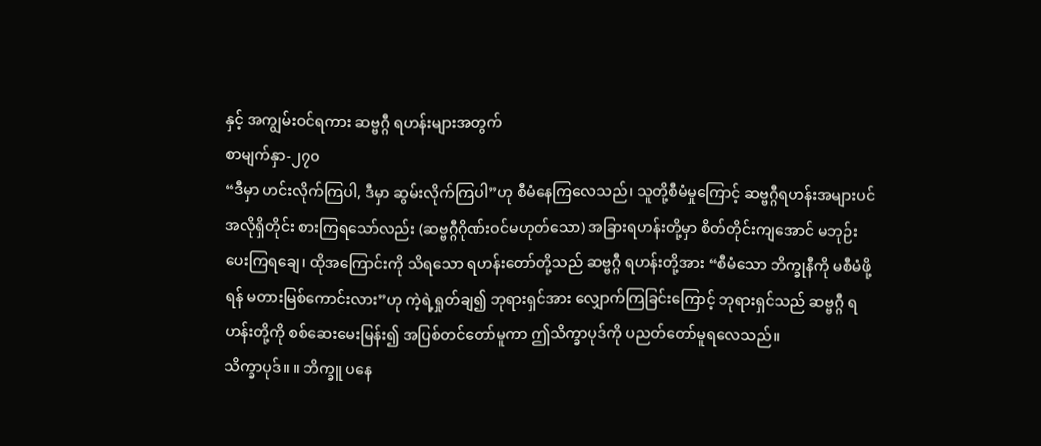နှင့် အကျွမ်းဝင်ရကား ဆဗ္ဗဂ္ဂီ ရဟန်းများအတွက်
စာမျက်နှာ-၂၇၀
“ဒီမှာ ဟင်းလိုက်ကြပါ, ဒီမှာ ဆွမ်းလိုက်ကြပါ”ဟု စီမံနေကြလေသည်၊ သူတို့စီမံမှုကြောင့် ဆဗ္ဗဂ္ဂီရဟန်းအများပင် အလိုရှိတိုင်း စားကြရသော်လည်း (ဆဗ္ဗဂ္ဂီဂိုဏ်းဝင်မဟုတ်သော) အခြားရဟန်းတို့မှာ စိတ်တိုင်းကျအောင် မဘုဉ်းပေးကြရချေ၊ ထိုအကြောင်းကို သိရသော ရဟန်းတော်တို့သည် ဆဗ္ဗဂ္ဂီ ရဟန်းတို့အား “စီမံသော ဘိက္ခုနီကို မစီမံဖို့ရန် မတားမြစ်ကောင်းလား”ဟု ကဲ့ရဲ့ရှုတ်ချ၍ ဘုရားရှင်အား လျှောက်ကြခြင်းကြောင့် ဘုရားရှင်သည် ဆဗ္ဗဂ္ဂီ ရဟန်းတို့ကို စစ်ဆေးမေးမြန်း၍ အပြစ်တင်တော်မူကာ ဤသိက္ခာပုဒ်ကို ပညတ်တော်မူရလေသည်။
သိက္ခာပုဒ်။ ။ ဘိက္ခူ ပနေ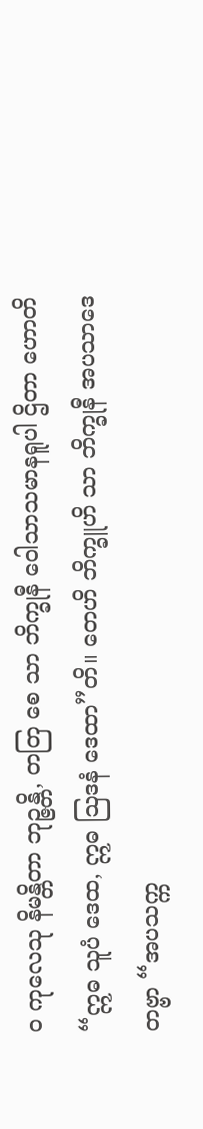ဝ ကုလေသု နိမန္တိတာ ဘုဉ္ဇန္တိ, တတြ စေ သာ ဘိက္ခုနီ ဝေါသာသမာနရူပါ ဌိတာ ဟောတိ “ဣဓ သူပံ ဒေထ, ဣဓ ဩဒနံ ဒေထာ”တိ။ တေဟိ ဘိက္ခူဟိ သာ ဘိက္ခုနီ အပသာဒေတဗ္ဗာ “အပသက္က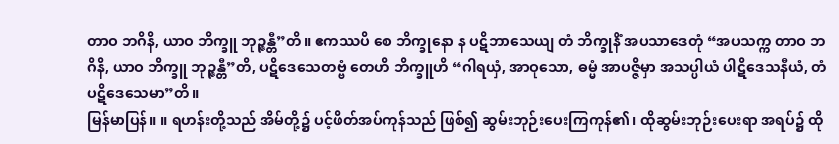တာဝ ဘဂိနိ, ယာဝ ဘိက္ခူ ဘုဉ္ဇန္တီ”တိ။ ဧကဿပိ စေ ဘိက္ခုနော န ပဋိဘာသေယျ တံ ဘိက္ခုနိံ အပသာဒေတုံ “အပသက္က တာဝ ဘဂိနိ, ယာဝ ဘိက္ခူ ဘုဉ္ဇန္တီ”တိ, ပဋိဒေသေတဗ္ဗံ တေဟိ ဘိက္ခူဟိ “ဂါရယှံ, အာဝုသော, ဓမ္မံ အာပဇ္ဇိမှာ အသပ္ပါယံ ပါဋိဒေသနီယံ, တံ ပဋိဒေသေမာ”တိ။
မြန်မာပြန်။ ။ ရဟန်းတို့သည် အိမ်တို့၌ ပင့်ဖိတ်အပ်ကုန်သည် ဖြစ်၍ ဆွမ်းဘုဉ်းပေးကြကုန်၏၊ ထိုဆွမ်းဘုဉ်းပေးရာ အရပ်၌ ထို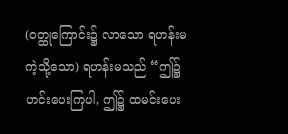(ဝတ္ထုကြောင်း၌ လာသော ရဟန်းမကဲ့သို့သော) ရဟန်းမသည် “ဤ၌ ဟင်းပေးကြပါ, ဤ၌ ထမင်းပေး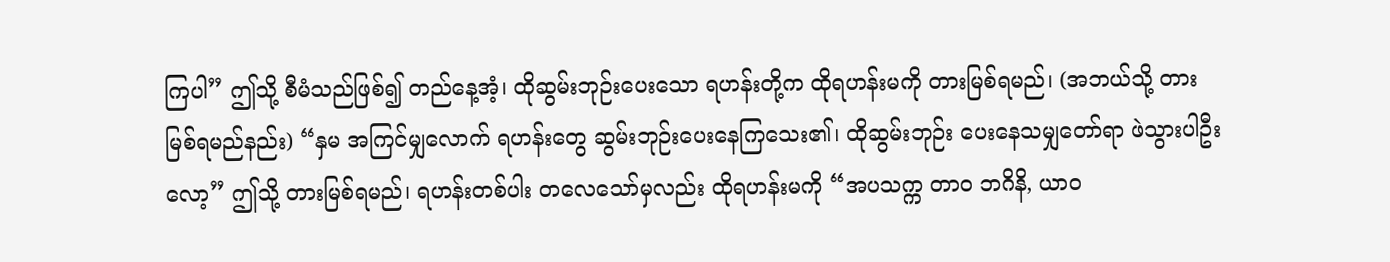ကြပါ” ဤသို့ စီမံသည်ဖြစ်၍ တည်နေ့အံ့၊ ထိုဆွမ်းဘုဉ်းပေးသော ရဟန်းတို့က ထိုရဟန်းမကို တားမြစ်ရမည်၊ (အဘယ်သို့ တားမြစ်ရမည်နည်း) “နှမ အကြင်မျှလောက် ရဟန်းတွေ ဆွမ်းဘုဉ်းပေးနေကြသေး၏၊ ထိုဆွမ်းဘုဉ်း ပေးနေသမျှတော်ရာ ဖဲသွားပါဦးလော့” ဤသို့ တားမြစ်ရမည်၊ ရဟန်းတစ်ပါး တလေသော်မှလည်း ထိုရဟန်းမကို “အပသက္က တာဝ ဘဂိနိ, ယာဝ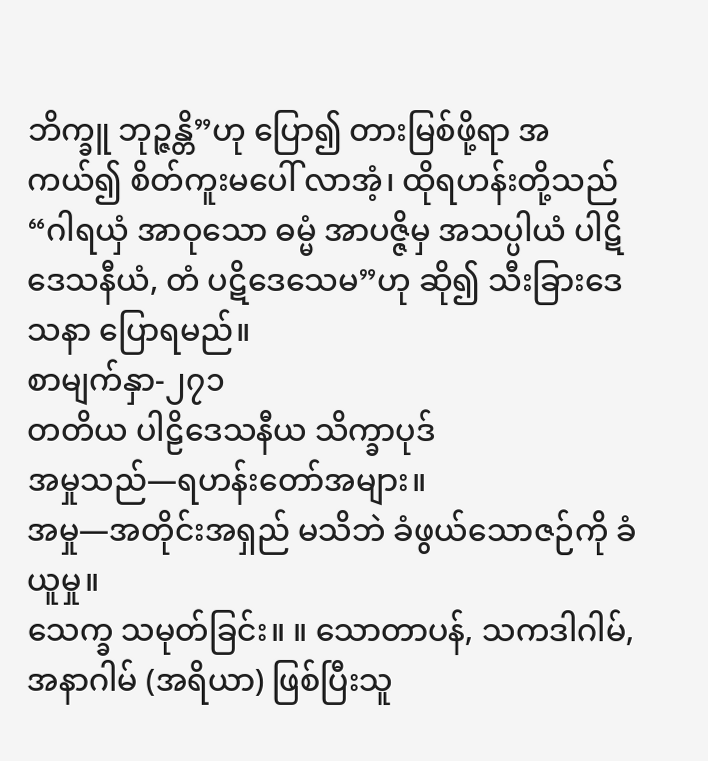ဘိက္ခူ ဘုဉ္ဇန္တိ”ဟု ပြော၍ တားမြစ်ဖို့ရာ အကယ်၍ စိတ်ကူးမပေါ် လာအံ့၊ ထိုရဟန်းတို့သည် “ဂါရယှံ အာဝုသော ဓမ္မံ အာပဇ္ဇိမှ အသပ္ပါယံ ပါဋိဒေသနီယံ, တံ ပဋိဒေသေမ”ဟု ဆို၍ သီးခြားဒေသနာ ပြောရမည်။
စာမျက်နှာ-၂၇၁
တတိယ ပါဠိဒေသနီယ သိက္ခာပုဒ်
အမှုသည်—ရဟန်းတော်အများ။
အမှု—အတိုင်းအရှည် မသိဘဲ ခံဖွယ်သောဇဉ်ကို ခံယူမှု။
သေက္ခ သမုတ်ခြင်း။ ။ သောတာပန်, သကဒါဂါမ်, အနာဂါမ် (အရိယာ) ဖြစ်ပြီးသူ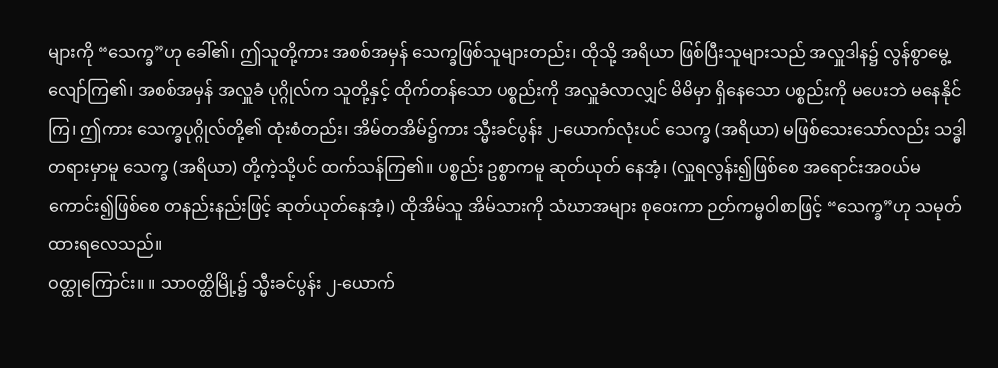များကို “သေက္ခ”ဟု ခေါ်၏၊ ဤသူတို့ကား အစစ်အမှန် သေက္ခဖြစ်သူများတည်း၊ ထိုသို့ အရိယာ ဖြစ်ပြီးသူများသည် အလှူဒါန၌ လွန်စွာမွေ့လျော်ကြ၏၊ အစစ်အမှန် အလှူခံ ပုဂ္ဂိုလ်က သူတို့နှင့် ထိုက်တန်သော ပစ္စည်းကို အလှူခံလာလျှင် မိမိမှာ ရှိနေသော ပစ္စည်းကို မပေးဘဲ မနေနိုင်ကြ၊ ဤကား သေက္ခပုဂ္ဂိုလ်တို့၏ ထုံးစံတည်း၊ အိမ်တအိမ်၌ကား သ္မီးခင်ပွန်း ၂-ယောက်လုံးပင် သေက္ခ (အရိယာ) မဖြစ်သေးသော်လည်း သဒ္ဓါတရားမှာမူ သေက္ခ (အရိယာ) တို့ကဲ့သို့ပင် ထက်သန်ကြ၏။ ပစ္စည်း ဥစ္စာကမူ ဆုတ်ယုတ် နေအံ့၊ (လှူရလွန်း၍ဖြစ်စေ အရောင်းအဝယ်မကောင်း၍ဖြစ်စေ တနည်းနည်းဖြင့် ဆုတ်ယုတ်နေအံ့၊) ထိုအိမ်သူ အိမ်သားကို သံဃာအများ စုဝေးကာ ဉတ်ကမ္မဝါစာဖြင့် “သေက္ခ”ဟု သမုတ်ထားရလေသည်။
ဝတ္ထုကြောင်း။ ။ သာဝတ္ထိမြို့၌ သ္မီးခင်ပွန်း ၂-ယောက်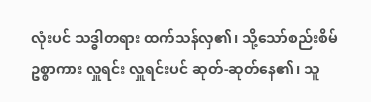လုံးပင် သဒ္ဓါတရား ထက်သန်လှ၏၊ သို့သော်စည်းစိမ်ဥစ္စာကား လှူရင်း လှူရင်းပင် ဆုတ်-ဆုတ်နေ၏၊ သူ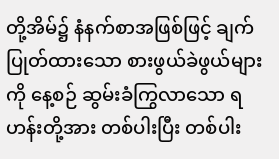တို့အိမ်၌ နံနက်စာအဖြစ်ဖြင့် ချက်ပြုတ်ထားသော စားဖွယ်ခဲဖွယ်များကို နေ့စဉ် ဆွမ်းခံကြွလာသော ရဟန်းတို့အား တစ်ပါးပြီး တစ်ပါး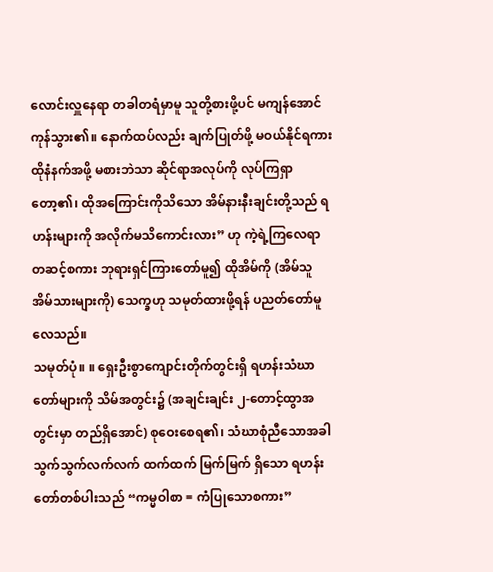လောင်းလှူနေရာ တခါတရံမှာမူ သူတို့စားဖို့ပင် မကျန်အောင် ကုန်သွား၏။ နောက်ထပ်လည်း ချက်ပြုတ်ဖို့ မဝယ်နိုင်ရကား ထိုနံနက်အဖို့ မစားဘဲသာ ဆိုင်ရာအလုပ်ကို လုပ်ကြရှာတော့၏၊ ထိုအကြောင်းကိုသိသော အိမ်နားနီးချင်းတို့သည် ရဟန်းများကို အလိုက်မသိကောင်းလား” ဟု ကဲ့ရဲ့ကြလေရာ တဆင့်စကား ဘုရားရှင်ကြားတော်မူ၍ ထိုအိမ်ကို (အိမ်သူ အိမ်သားများကို) သေက္ခဟု သမုတ်ထားဖို့ရန် ပညတ်တော်မူလေသည်။
သမုတ်ပုံ။ ။ ရှေးဦးစွာကျောင်းတိုက်တွင်းရှိ ရဟန်းသံဃာတော်များကို သိမ်အတွင်း၌ (အချင်းချင်း ၂-တောင့်ထွာအတွင်းမှာ တည်ရှိအောင်) စုဝေးစေရ၏၊ သံဃာစုံညီသောအခါ သွက်သွက်လက်လက် ထက်ထက် မြက်မြက် ရှိသော ရဟန်းတော်တစ်ပါးသည် “ကမ္မဝါစာ = ကံပြုသောစကား”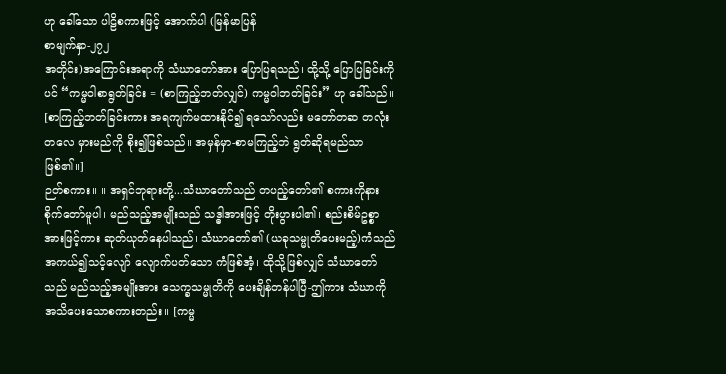ဟု ခေါ်သော ပါဠိစကားဖြင့် အောက်ပါ (မြန်မာပြန်
စာမျက်နှာ-၂၇၂
အတိုင်း)အကြောင်းအရာကို သံဃာတော်အား ပြောပြရသည်၊ ထို့သို့ ပြောပြခြင်းကိုပင် “ကမ္မဝါစာရွတ်ခြင်း = (စာကြည့်ဘတ်လျှင်) ကမ္မဝါဘတ်ခြင်း” ဟု ခေါ်သည်။ [စာကြည့်ဘတ်ခြင်းကား အရကျက်မထားနိုင်၍ ရသော်လည်း မတော်တဆ တလုံးတလေ မှားမည်ကို စိုး၍ဖြစ်သည်။ အမှန်မှာ-စာမကြည့်ဘဲ ရွတ်ဆိုရမည်သာ ဖြစ်၏။]
ဉတ်စကား။ ။ အရှင်ဘုရားတို့...သံဃာတော်သည် တပည့်တော်၏ စကားကိုနားစိုက်တော်မူပါ၊ မည်သည့်အမျိုးသည် သဒ္ဓါအားဖြင့် တိုးပွားပါ၏၊ စည်းစိမ်ဥစ္စာအားဖြင့်ကား ဆုတ်ယုတ်နေပါသည်၊ သံဃာတော်၏ (ယခုသမ္မုတိပေးမည့်)ကံသည် အကယ်၍သင့်လျော် လျောက်ပတ်သော ကံဖြစ်အံ့၊ ထိုသို့ဖြစ်လျှင် သံဃာတော်သည် မည်သည့်အမျိုးအား သေက္ခသမ္မုတိကို ပေးချိန်တန်ပါပြီ-ဤကား သံဃာကို အသိပေးသောစကားတည်း။ [ကမ္မ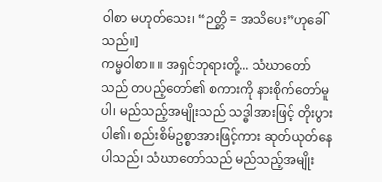ဝါစာ မဟုတ်သေး၊ “ဉတ္တိ = အသိပေး”ဟုခေါ်သည်။]
ကမ္မဝါစာ။ ။ အရှင်ဘုရားတို့... သံဃာတော်သည် တပည့်တော်၏ စကားကို နားစိုက်တော်မူပါ၊ မည်သည့်အမျိုးသည် သဒ္ဓါအားဖြင့် တိုးပွားပါ၏၊ စည်းစိမ်ဥစ္စာအားဖြင့်ကား ဆုတ်ယုတ်နေပါသည်၊ သံဃာတော်သည် မည်သည့်အမျိုး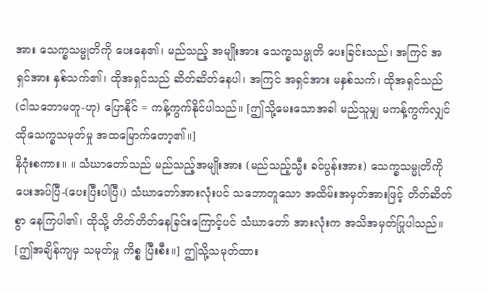အား သေက္ခသမ္မုတိကို ပေးနေ၏၊ မည်သည့် အမျိုးအား သေက္ခသမ္မုတိ ပေးခြင်းသည်၊ အကြင် အရှင်အား နှစ်သက်၏၊ ထိုအရှင်သည် ဆိတ်ဆိတ်နေပါ၊ အကြင် အရှင်အား မနှစ်သက်၊ ထိုအရှင်သည် (ငါသဘောမတူ-ဟု) ပြောနိုင် = ကန့်ကွက်နိုင်ပါသည်။ [ဤသို့မေးသောအခါ မည်သူမျှ မကန့်ကွက်လျှင် ထိုသေက္ခသမုတ်မှု အထမြောက်တော့၏။]
နိဂုံးစကား။ ။ သံဃာတော်သည် မည်သည့်အမျိုးအား (မည်သည့်သ္မီး ခင်ပွန်းအား) သေက္ခသမ္မုတိကို ပေးအပ်ပြီ-(ပေးပြီးပါပြီ၊) သံဃာတော်အားလုံးပင် သဘောတူသော အထိမ်းအမှတ်အားဖြင့် တိတ်ဆိတ်စွာ နေကြပါ၏၊ ထိုသို့ တိတ်တိတ်နေခြင်းကြောင့်ပင် သံဃာတော် အားလုံးက အသိအမှတ်ပြုပါသည်။ [ဤအချိန်ကျမှ သမုတ်မှု ကိစ္စ ပြီးစီး။] ဤသို့သမုတ်ထား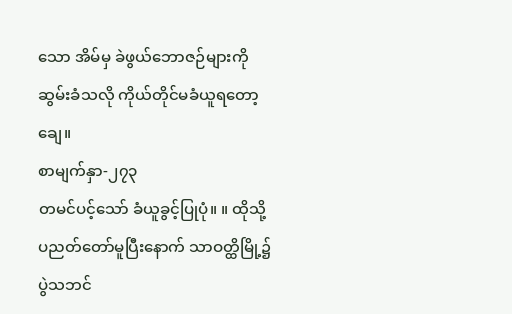သော အိမ်မှ ခဲဖွယ်ဘောဇဉ်များကို ဆွမ်းခံသလို ကိုယ်တိုင်မခံယူရတော့ချေ။
စာမျက်နှာ-၂၇၃
တမင်ပင့်သော် ခံယူခွင့်ပြုပုံ။ ။ ထိုသို့ ပညတ်တော်မူပြီးနောက် သာဝတ္ထိမြို့၌ ပွဲသဘင်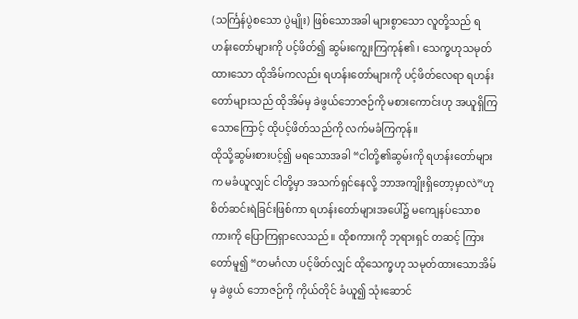(သင်္ကြန်ပွဲစသော ပွဲမျိုး) ဖြစ်သောအခါ များစွာသော လူတို့သည် ရဟန်းတော်များကို ပင့်ဖိတ်၍ ဆွမ်းကျွေးကြကုန်၏၊ သေက္ခဟုသမုတ်ထားသော ထိုအိမ်ကလည်း ရဟန်းတော်များကို ပင့်ဖိတ်လေရာ ရဟန်းတော်များသည် ထိုအိမ်မှ ခဲဖွယ်ဘောဇဉ်ကို မစားကောင်းဟု အယူရှိကြသောကြောင့် ထိုပင့်ဖိတ်သည်ကို လက်မခံကြကုန်။
ထိုသို့ဆွမ်းစားပင့်၍ မရသောအခါ “ငါတို့၏ဆွမ်းကို ရဟန်းတော်များက မခံယူလျှင် ငါတို့မှာ အသက်ရှင်နေလို့ ဘာအကျိုးရှိတော့မှာလဲ”ဟု စိတ်ဆင်းရဲခြင်းဖြစ်ကာ ရဟန်းတော်များအပေါ်၌ မကျေနပ်သောစကားကို ပြောကြရှာလေသည်။ ထိုစကားကို ဘုရားရှင် တဆင့် ကြားတော်မူ၍ “တမင်္ဂလာ ပင့်ဖိတ်လျှင် ထိုသေက္ခဟု သမုတ်ထားသောအိမ်မှ ခဲဖွယ် ဘောဇဉ်ကို ကိုယ်တိုင် ခံယူ၍ သုံးဆောင်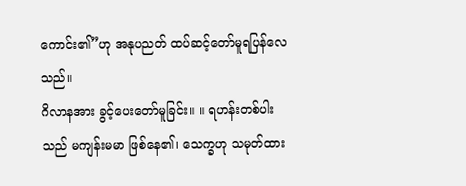ကောင်း၏”ဟု အနုပညတ် ထပ်ဆင့်တော်မူရပြန်လေသည်။
ဂိလာနအား ခွင့်ပေးတော်မူခြင်း။ ။ ရဟန်းတစ်ပါးသည် မကျန်းမမာ ဖြစ်နေ၏၊ သေက္ခဟု သမုတ်ထား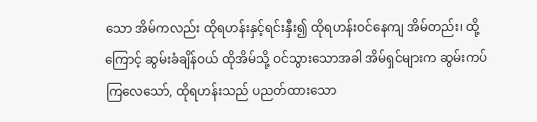သော အိမ်ကလည်း ထိုရဟန်းနှင့်ရင်းနှီး၍ ထိုရဟန်းဝင်နေကျ အိမ်တည်း၊ ထို့ကြောင့် ဆွမ်းခံချိန်ဝယ် ထိုအိမ်သို့ ဝင်သွားသောအခါ အိမ်ရှင်များက ဆွမ်းကပ်ကြလေသော်, ထိုရဟန်းသည် ပညတ်ထားသော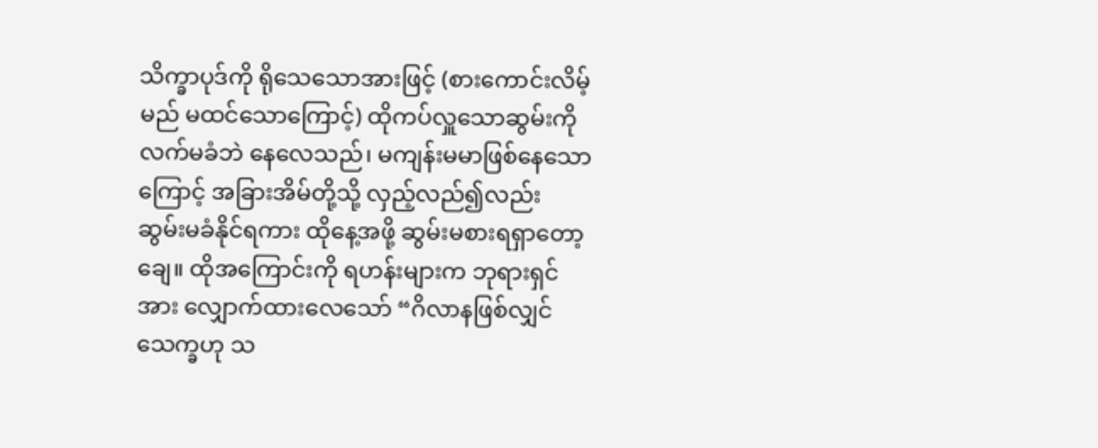သိက္ခာပုဒ်ကို ရိုသေသောအားဖြင့် (စားကောင်းလိမ့်မည် မထင်သောကြောင့်) ထိုကပ်လှူသောဆွမ်းကို လက်မခံဘဲ နေလေသည်၊ မကျန်းမမာဖြစ်နေသောကြောင့် အခြားအိမ်တို့သို့ လှည့်လည်၍လည်း ဆွမ်းမခံနိုင်ရကား ထိုနေ့အဖို့ ဆွမ်းမစားရရှာတော့ ချေ။ ထိုအကြောင်းကို ရဟန်းများက ဘုရားရှင်အား လျှောက်ထားလေသော် “ဂိလာနဖြစ်လျှင် သေက္ခဟု သ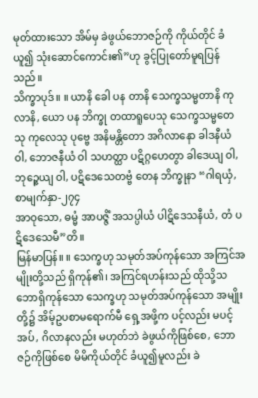မုတ်ထားသော အိမ်မှ ခဲဖွယ်ဘောဇဉ်ကို ကိုယ်တိုင် ခံယူ၍ သုံးဆောင်ကောင်း၏”ဟု ခွင့်ပြုတော်မူရပြန်သည်။
သိက္ခာပုဒ်။ ။ ယာနိ ခေါ ပန တာနိ သေက္ခသမ္မတာနိ ကုလာနိ, ယော ပန ဘိက္ခု တထာရူပေသု သေက္ခသမ္မတေသု ကုလေသု ပုဗ္ဗေ အနိမန္တိတော အဂိလာနော ခါဒနီယံ ဝါ, ဘောဇနီယံ ဝါ သဟတ္ထာ ပဋိဂ္ဂဟေတွာ ခါဒေယျ ဝါ, ဘုဉ္ဇေယျ ဝါ, ပဋိဒေသေတဗ္ဗံ တေန ဘိက္ခုနာ “ဂါရယှံ,
စာမျက်နှာ-၂၇၄
အာဝုသော, ဓမ္မံ အာပဇ္ဇိံ အသပ္ပါယံ ပါဋိဒေသနီယံ, တံ ပဋိဒေသေမီ”တိ။
မြန်မာပြန်။ ။ သေက္ခဟု သမုတ်အပ်ကုန်သော အကြင်အမျိုးတို့သည် ရှိကုန်၏၊ အကြင်ရဟန်းသည် ထိုသို့သဘောရှိကုန်သော သေက္ခဟု သမုတ်အပ်ကုန်သော အမျိုးတို့၌ အိမ့်ဥပစာမရောက်မီ ရှေ့အဖို့က ပင့်လည်း မပင့်အပ်, ဂိလာနလည်း မဟုတ်ဘဲ ခဲဖွယ်ကိုဖြစ်စေ, ဘောဇဉ်ကိုဖြစ်စေ မိမိကိုယ်တိုင် ခံယူ၍မူလည်း ခဲ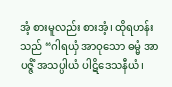အံ့ စားမူလည်း စားအံ့၊ ထိုရဟန်းသည် “ဂါရယှံ အာဝုသော ဓမ္မံ အာပဇ္ဇိံ အသပ္ပါယံ ပါဋိဒေသနီယံ၊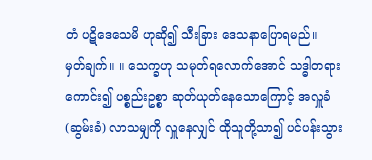တံ ပဋိဒေသေမိ ဟုဆို၍ သီးခြား ဒေသနာပြောရမည်။
မှတ်ချက်။ ။ သေက္ခဟု သမုတ်ရလောက်အောင် သဒ္ဓါတရားကောင်း၍ ပစ္စည်းဥစ္စာ ဆုတ်ယုတ်နေသောကြောင့် အလှူခံ(ဆွမ်းခံ) လာသမျှကို လှူနေလျှင် ထိုသူတို့သာ၍ ပင်ပန်းသွား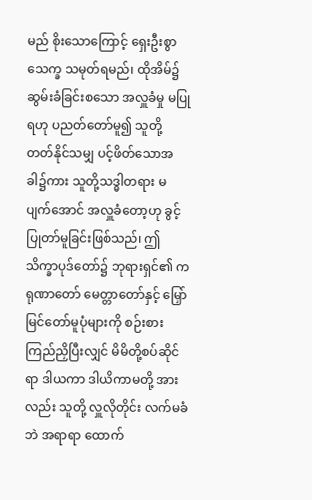မည် စိုးသောကြောင့် ရှေးဦးစွာ သေက္ခ သမုတ်ရမည်၊ ထိုအိမ်၌ ဆွမ်းခံခြင်းစသော အလှူခံမှု မပြုရဟု ပညတ်တော်မူ၍ သူတို့ တတ်နိုင်သမျှ ပင့်ဖိတ်သောအခါ၌ကား သူတို့သဒ္ဓါတရား မပျက်အောင် အလှူခံတော့ဟု ခွင့်ပြုတာ်မူခြင်းဖြစ်သည်၊ ဤသိက္ခာပုဒ်တော်၌ ဘုရားရှင်၏ ကရုဏာတော် မေတ္တာတော်နှင့် မြှော်မြင်တော်မူပုံများကို စဉ်းစားကြည်ညှိပြီးလျှင် မိမိတို့စပ်ဆိုင်ရာ ဒါယကာ ဒါယိကာမတို့ အားလည်း သူတို့ လှူလိုတိုင်း လက်မခံဘဲ အရာရာ ထောက်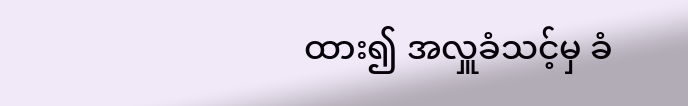ထား၍ အလှူခံသင့်မှ ခံ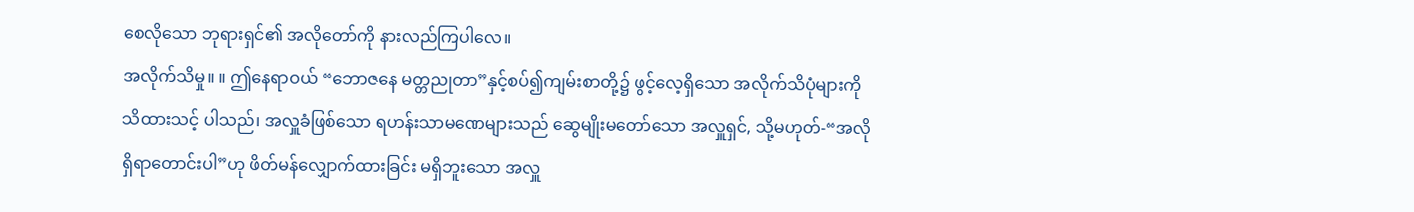စေလိုသော ဘုရားရှင်၏ အလိုတော်ကို နားလည်ကြပါလေ။
အလိုက်သိမှု။ ။ ဤနေရာဝယ် “ဘောဇနေ မတ္တညုတာ”နှင့်စပ်၍ကျမ်းစာတို့၌ ဖွင့်လေ့ရှိသော အလိုက်သိပုံများကို သိထားသင့် ပါသည်၊ အလှူခံဖြစ်သော ရဟန်းသာမဏေများသည် ဆွေမျိုးမတော်သော အလှူရှင်, သို့မဟုတ်-“အလိုရှိရာတောင်းပါ”ဟု ဖိတ်မန်လျှောက်ထားခြင်း မရှိဘူးသော အလှူ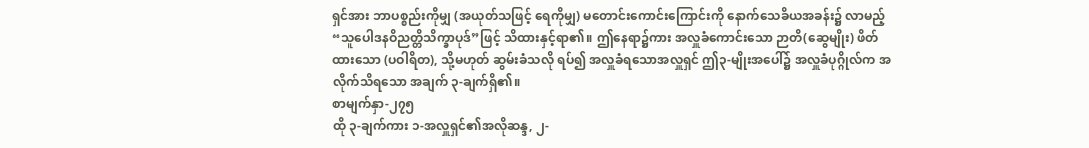ရှင်အား ဘာပစ္စည်းကိုမျှ (အယုတ်သဖြင့် ရေကိုမျှ) မတောင်းကောင်းကြောင်းကို နောက်သေခိယအခန်း၌ လာမည့် “သူပေါဒနဝိညတ္တိသိက္ခာပုဒ်”ဖြင့် သိထားနှင့်ရာ၏။ ဤနေရာ၌ကား အလှူခံကောင်းသော ဉာတိ(ဆွေမျိုး) ဖိတ်ထားသော (ပဝါရိတ), သို့မဟုတ် ဆွမ်းခံသလို ရပ်၍ အလှူခံရသောအလှူရှင် ဤ၃-မျိုးအပေါ်၌ အလှူခံပုဂ္ဂိုလ်က အလိုက်သိရသော အချက် ၃-ချက်ရှိ၏။
စာမျက်နှာ-၂၇၅
ထို ၃-ချက်ကား ၁-အလှူရှင်၏အလိုဆန္ဒ, ၂-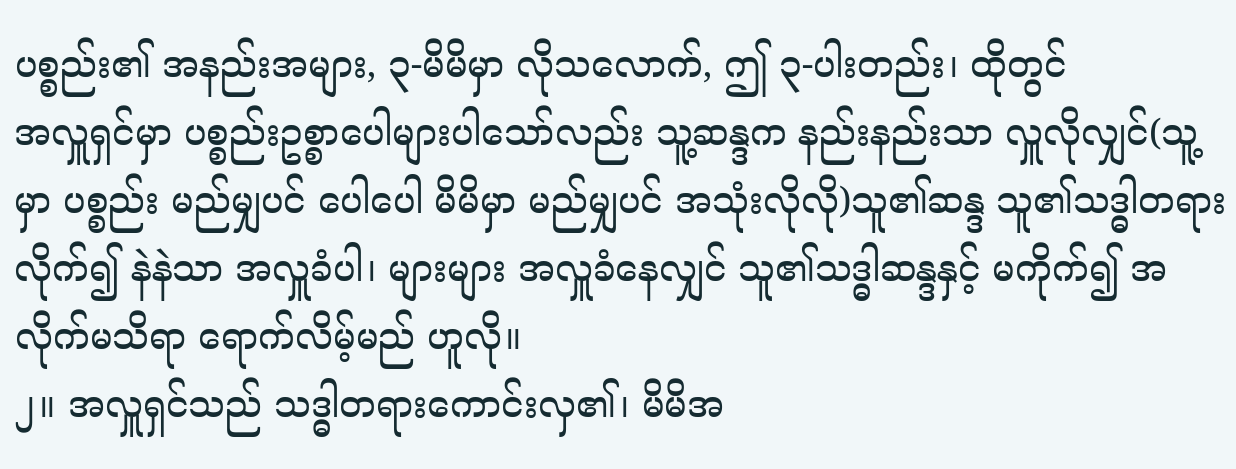ပစ္စည်း၏ အနည်းအများ, ၃-မိမိမှာ လိုသလောက်, ဤ ၃-ပါးတည်း၊ ထိုတွင်
အလှူရှင်မှာ ပစ္စည်းဥစ္စာပေါများပါသော်လည်း သူ့ဆန္ဒက နည်းနည်းသာ လှူလိုလျှင်(သူ့မှာ ပစ္စည်း မည်မျှပင် ပေါပေါ မိမိမှာ မည်မျှပင် အသုံးလိုလို)သူ၏ဆန္ဒ သူ၏သဒ္ဓါတရားလိုက်၍ နဲနဲသာ အလှူခံပါ၊ များများ အလှူခံနေလျှင် သူ၏သဒ္ဓါဆန္ဒနှင့် မကိုက်၍ အလိုက်မသိရာ ရောက်လိမ့်မည် ဟူလို။
၂။ အလှူရှင်သည် သဒ္ဓါတရားကောင်းလှ၏၊ မိမိအ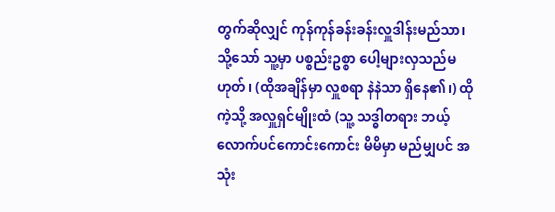တွက်ဆိုလျှင် ကုန်ကုန်ခန်းခန်းလှူဒါန်းမည်သာ၊ သို့သော် သူ့မှာ ပစ္စည်းဥစ္စာ ပေါ့များလှသည်မဟုတ်၊ (ထိုအချိန်မှာ လှူစရာ နဲနဲသာ ရှိနေ၏၊) ထိုကဲ့သို့ အလှူရှင်မျိုးထံ (သူ့ သဒ္ဓါတရား ဘယ့်လောက်ပင်ကောင်းကောင်း မိမိမှာ မည်မျှပင် အသုံး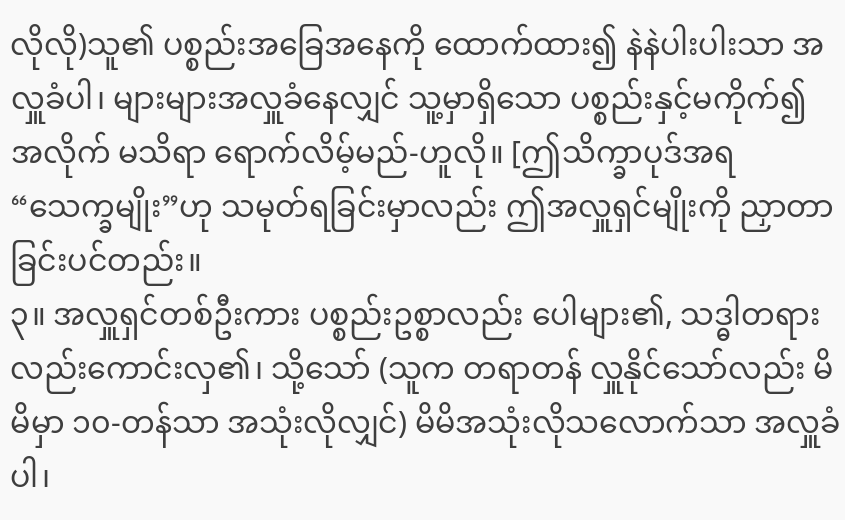လိုလို)သူ၏ ပစ္စည်းအခြေအနေကို ထောက်ထား၍ နဲနဲပါးပါးသာ အလှူခံပါ၊ များများအလှူခံနေလျှင် သူ့မှာရှိသော ပစ္စည်းနှင့်မကိုက်၍ အလိုက် မသိရာ ရောက်လိမ့်မည်-ဟူလို။ [ဤသိက္ခာပုဒ်အရ “သေက္ခမျိုး”ဟု သမုတ်ရခြင်းမှာလည်း ဤအလှူရှင်မျိုးကို ညှာတာခြင်းပင်တည်း။
၃။ အလှူရှင်တစ်ဦးကား ပစ္စည်းဥစ္စာလည်း ပေါများ၏, သဒ္ဓါတရား လည်းကောင်းလှ၏၊ သို့သော် (သူက တရာတန် လှူနိုင်သော်လည်း မိမိမှာ ၁၀-တန်သာ အသုံးလိုလျှင်) မိမိအသုံးလိုသလောက်သာ အလှူခံပါ၊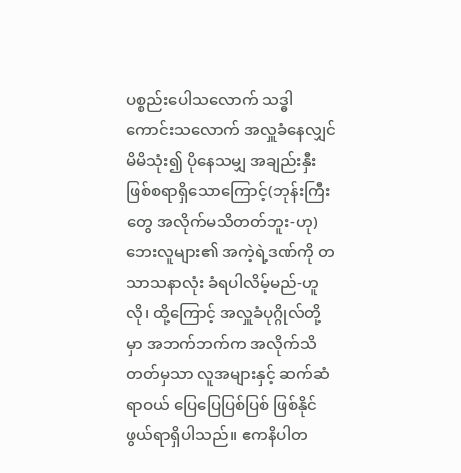ပစ္စည်းပေါသလောက် သဒ္ဓါကောင်းသလောက် အလှူခံနေလျှင် မိမိသုံး၍ ပိုနေသမျှ အချည်းနှီး ဖြစ်စရာရှိသောကြောင့်(ဘုန်းကြီးတွေ အလိုက်မသိတတ်ဘူး-ဟု) ဘေးလူများ၏ အကဲ့ရဲ့ဒဏ်ကို တသာသနာလုံး ခံရပါလိမ့်မည်-ဟူလို၊ ထို့ကြောင့် အလှူခံပုဂ္ဂိုလ်တို့မှာ အဘက်ဘက်က အလိုက်သိတတ်မှသာ လူအများနှင့် ဆက်ဆံရာဝယ် ပြေပြေပြစ်ပြစ် ဖြစ်နိုင်ဖွယ်ရာရှိပါသည်။ ဧကနိပါတ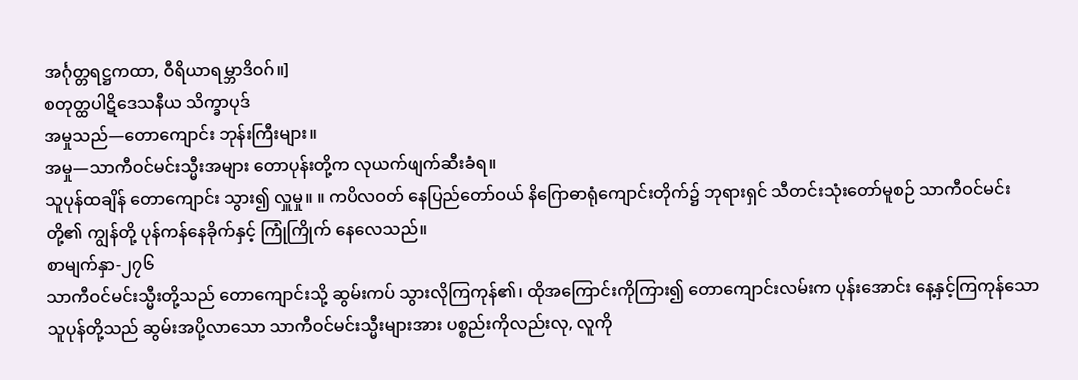အင်္ဂုတ္တရဋ္ဌကထာ, ဝီရိယာရမ္ဘာဒိဝဂ်။]
စတုတ္ထပါဋိဒေသနီယ သိက္ခာပုဒ်
အမှုသည်—တောကျောင်း ဘုန်းကြီးများ။
အမှု—သာကီဝင်မင်းသ္မီးအများ တောပုန်းတို့က လုယက်ဖျက်ဆီးခံရ။
သူပုန်ထချိန် တောကျောင်း သွား၍ လှူမှု။ ။ ကပိလဝတ် နေပြည်တော်ဝယ် နိဂြောဓာရုံကျောင်းတိုက်၌ ဘုရားရှင် သီတင်းသုံးတော်မူစဉ် သာကီဝင်မင်းတို့၏ ကျွန်တို့ ပုန်ကန်နေခိုက်နှင့် ကြုံကြိုက် နေလေသည်။
စာမျက်နှာ-၂၇၆
သာကီဝင်မင်းသ္မီးတို့သည် တောကျောင်းသို့ ဆွမ်းကပ် သွားလိုကြကုန်၏၊ ထိုအကြောင်းကိုကြား၍ တောကျောင်းလမ်းက ပုန်းအောင်း နေ့နှင့်ကြကုန်သော သူပုန်တို့သည် ဆွမ်းအပို့လာသော သာကီဝင်မင်းသ္မီးများအား ပစ္စည်းကိုလည်းလု, လူကို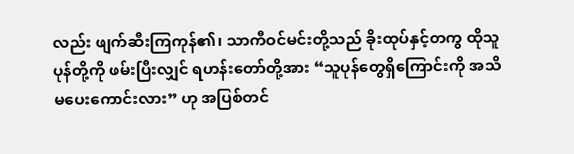လည်း ဖျက်ဆီးကြကုန်၏၊ သာကီဝင်မင်းတို့သည် ခိုးထုပ်နှင့်တကွ ထိုသူပုန်တို့ကို ဖမ်းပြီးလျှင် ရဟန်းတော်တို့အား “သူပုန်တွေရှိကြောင်းကို အသိမပေးကောင်းလား” ဟု အပြစ်တင်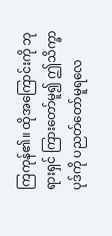ကြကုန်၏။ ထိုအကြောင်းကို ဘုရားရှင် ကြားတော်မူ၍ ဤသိက္ခာပုဒ်ကို ပညတ်တော်မူရလေ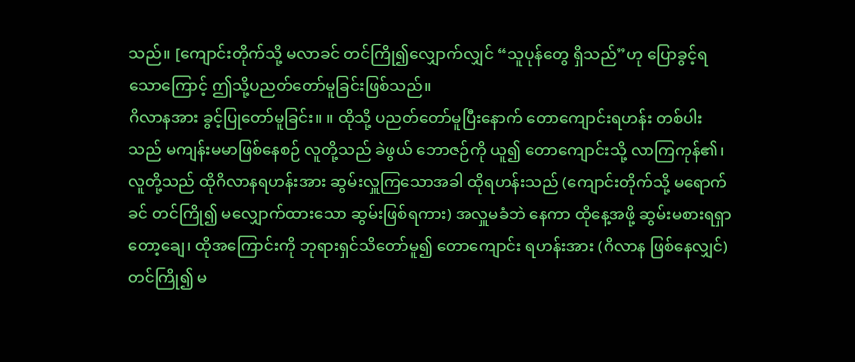သည်။ [ကျောင်းတိုက်သို့ မလာခင် တင်ကြို၍လျှောက်လျှင် “သူပုန်တွေ ရှိသည်”ဟု ပြောခွင့်ရသောကြောင့် ဤသို့ပညတ်တော်မူခြင်းဖြစ်သည်။
ဂိလာနအား ခွင့်ပြုတော်မူခြင်း။ ။ ထိုသို့ ပညတ်တော်မူပြီးနောက် တောကျောင်းရဟန်း တစ်ပါးသည် မကျန်းမမာဖြစ်နေစဉ် လူတို့သည် ခဲဖွယ် ဘောဇဉ်ကို ယူ၍ တောကျောင်းသို့ လာကြကုန်၏၊ လူတို့သည် ထိုဂိလာနရဟန်းအား ဆွမ်းလှူကြသောအခါ ထိုရဟန်းသည် (ကျောင်းတိုက်သို့ မရောက်ခင် တင်ကြို၍ မလျှောက်ထားသော ဆွမ်းဖြစ်ရကား) အလှူမခံဘဲ နေကာ ထိုနေ့အဖို့ ဆွမ်းမစားရရှာတော့ချေ၊ ထိုအကြောင်းကို ဘုရားရှင်သိတော်မူ၍ တောကျောင်း ရဟန်းအား (ဂိလာန ဖြစ်နေလျှင်)တင်ကြို၍ မ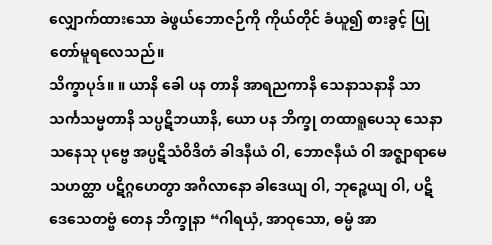လျှောက်ထားသော ခဲဖွယ်ဘောဇဉ်ကို ကိုယ်တိုင် ခံယူ၍ စားခွင့် ပြုတော်မူရလေသည်။
သိက္ခာပုဒ်။ ။ ယာနိ ခေါ ပန တာနိ အာရညကာနိ သေနာသနာနိ သာသင်္ကသမ္မတာနိ သပ္ပဋိဘယာနိ, ယော ပန ဘိက္ခု တထာရူပေသု သေနာသနေသု ပုဗ္ဗေ အပ္ပဋိသံဝိဒိတံ ခါဒနီယံ ဝါ, ဘောဇနီယံ ဝါ အဇ္ဈာရာမေ သဟတ္ထာ ပဋိဂ္ဂဟေတွာ အဂိလာနော ခါဒေယျ ဝါ, ဘုဉ္ဇေယျ ဝါ, ပဋိဒေသေတဗ္ဗံ တေန ဘိက္ခုနာ “ဂါရယှံ, အာဝုသော, ဓမ္မံ အာ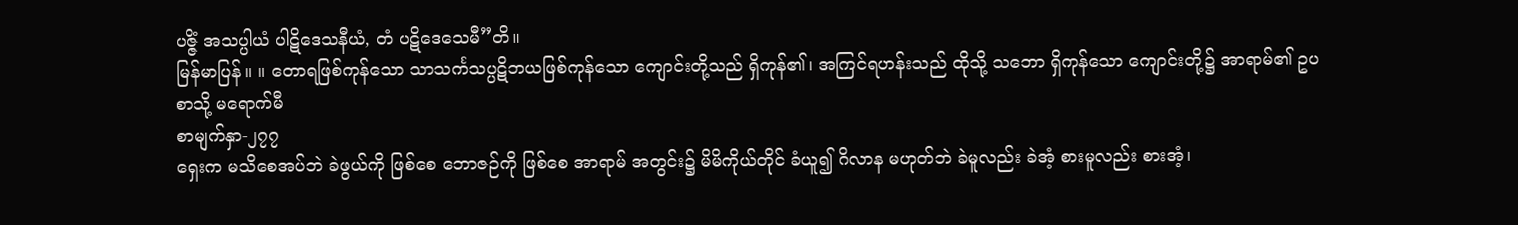ပဇ္ဇိံ အသပ္ပါယံ ပါဋိဒေသနီယံ, တံ ပဋိဒေသေမီ”တိ။
မြန်မာပြန်။ ။ တောရဖြစ်ကုန်သော သာသင်္ကသပ္ပဋိဘယဖြစ်ကုန်သော ကျောင်းတို့သည် ရှိကုန်၏၊ အကြင်ရဟန်းသည် ထိုသို့ သဘော ရှိကုန်သော ကျောင်းတို့၌ အာရာမ်၏ ဥပစာသို့ မရောက်မီ
စာမျက်နှာ-၂၇၇
ရှေးက မသိစေအပ်ဘဲ ခဲဖွယ်ကို ဖြစ်စေ ဘောဇဉ်ကို ဖြစ်စေ အာရာမ် အတွင်း၌ မိမိကိုယ်တိုင် ခံယူ၍ ဂိလာန မဟုတ်ဘဲ ခဲမူလည်း ခဲအံ့ စားမူလည်း စားအံ့၊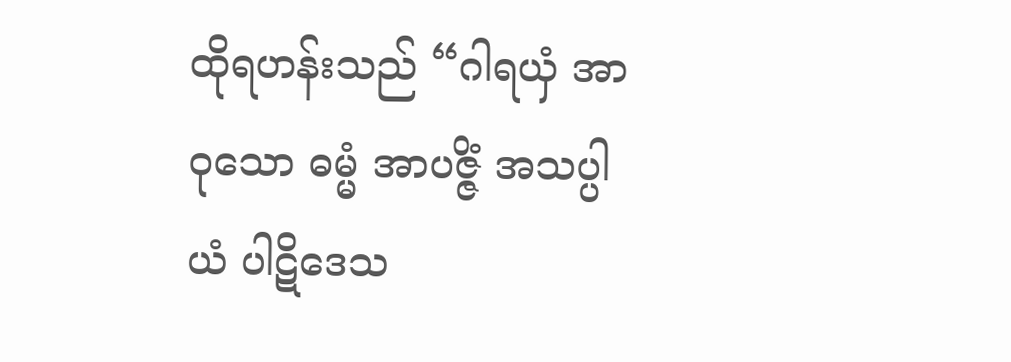ထိုရဟန်းသည် “ဂါရယှံ အာဝုသော ဓမ္မံ အာပဇ္ဇိံ အသပ္ပါယံ ပါဋိဒေသ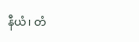နီယံ၊ တံ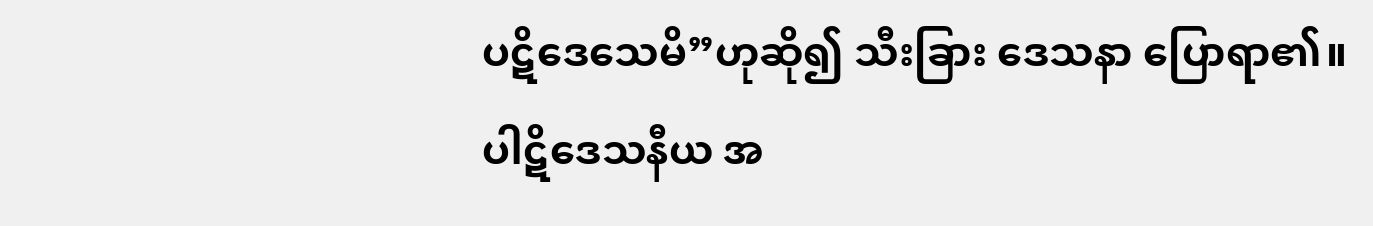ပဋိဒေသေမိ”ဟုဆို၍ သီးခြား ဒေသနာ ပြောရာ၏။
ပါဋိဒေသနီယ အ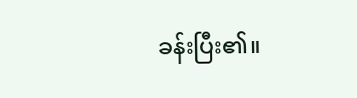ခန်းပြီး၏။